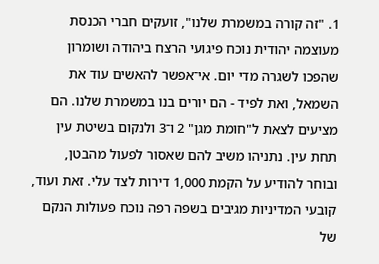1. "זה קורה במשמרת שלנו", זועקים חברי הכנסת מעוצמה יהודית נוכח פיגועי הרצח ביהודה ושומרון שהפכו לשגרה מדי יום. אי־אפשר להאשים עוד את השמאל, ואת לפיד - הם יורים בנו במשמרת שלנו. הם מציעים לצאת ל"חומת מגן" 2 ו־3 ולנקום בשיטת עין תחת עין. נתניהו משיב להם שאסור לפעול מהבטן, ובוחר להודיע על הקמת 1,000 דירות לצד עלי. זאת ועוד, קובעי המדיניות מגיבים בשפה רפה נוכח פעולות הנקם של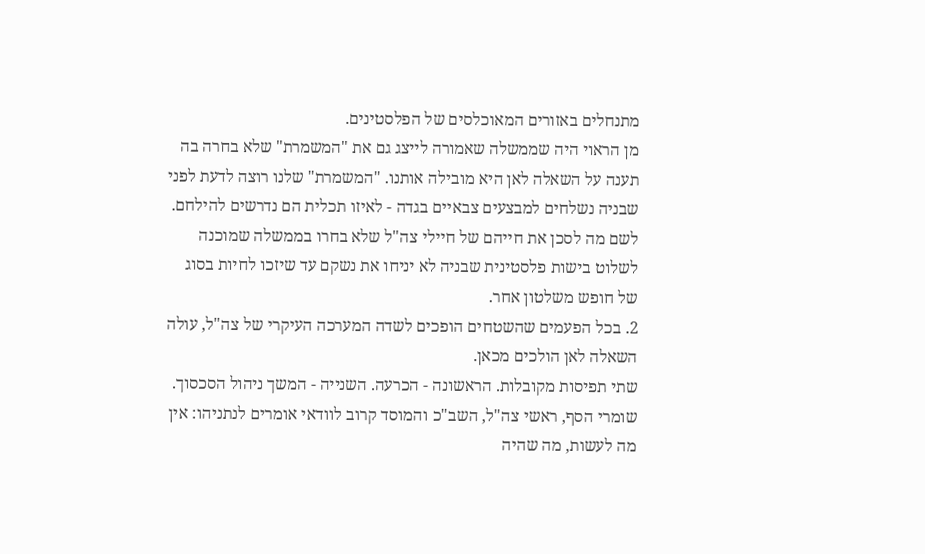מתנחלים באזורים המאוכלסים של הפלסטינים.
מן הראוי היה שממשלה שאמורה לייצג גם את "המשמרת" שלא בחרה בה תענה על השאלה לאן היא מובילה אותנו. "המשמרת" שלנו רוצה לדעת לפני שבניה נשלחים למבצעים צבאיים בגדה - לאיזו תכלית הם נדרשים להילחם. לשם מה לסכן את חייהם של חיילי צה"ל שלא בחרו בממשלה שמוכנה לשלוט בישות פלסטינית שבניה לא יניחו את נשקם עד שיזכו לחיות בסוג של חופש משלטון אחר.
2. בכל הפעמים שהשטחים הופכים לשדה המערכה העיקרי של צה"ל, עולה השאלה לאן הולכים מכאן.
שתי תפיסות מקובלות. הראשונה - הכרעה. השנייה - המשך ניהול הסכסוך. שומרי הסף, ראשי צה"ל, השב"כ והמוסד קרוב לוודאי אומרים לנתניהו: אין מה לעשות, מה שהיה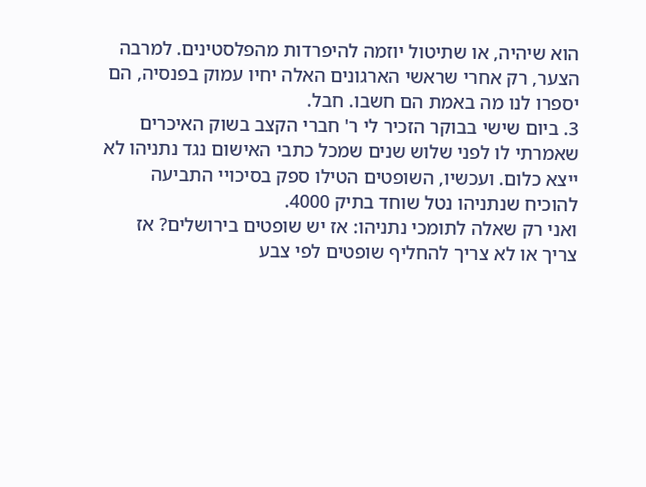הוא שיהיה, או שתיטול יוזמה להיפרדות מהפלסטינים. למרבה הצער, רק אחרי שראשי הארגונים האלה יחיו עמוק בפנסיה, הם יספרו לנו מה באמת הם חשבו. חבל.
3. ביום שישי בבוקר הזכיר לי ר' חברי הקצב בשוק האיכרים שאמרתי לו לפני שלוש שנים שמכל כתבי האישום נגד נתניהו לא ייצא כלום. ועכשיו, השופטים הטילו ספק בסיכויי התביעה להוכיח שנתניהו נטל שוחד בתיק 4000.
ואני רק שאלה לתומכי נתניהו: אז יש שופטים בירושלים? אז צריך או לא צריך להחליף שופטים לפי צבע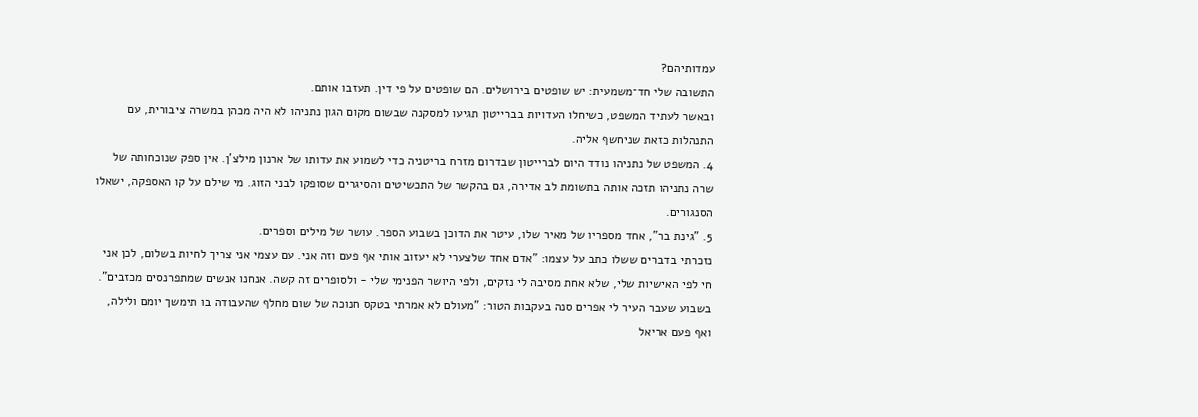עמדותיהם?
התשובה שלי חד־משמעית: יש שופטים בירושלים. הם שופטים על פי דין. תעזבו אותם.
ובאשר לעתיד המשפט, כשיחלו העדויות בברייטון תגיעו למסקנה שבשום מקום הגון נתניהו לא היה מכהן במשרה ציבורית, עם התנהלות כזאת שניחשף אליה.
4. המשפט של נתניהו נודד היום לברייטון שבדרום מזרח בריטניה כדי לשמוע את עדותו של ארנון מילצ'ן. אין ספק שנוכחותה של שרה נתניהו תזכה אותה בתשומת לב אדירה, גם בהקשר של התכשיטים והסיגרים שסופקו לבני הזוג. מי שילם על קו האספקה, ישאלו הסנגורים.
5. "גינת בר", אחד מספריו של מאיר שלו, עיטר את הדוכן בשבוע הספר. עושר של מילים וספרים.
נזכרתי בדברים ששלו כתב על עצמו: "אדם אחד שלצערי לא יעזוב אותי אף פעם וזה אני. עם עצמי אני צריך לחיות בשלום, לכן אני חי לפי האישיות שלי, שלא אחת מסיבה לי נזקים, ולפי היושר הפנימי שלי - ולסופרים זה קשה. אנחנו אנשים שמתפרנסים מכזבים".
בשבוע שעבר העיר לי אפרים סנה בעקבות הטור: "מעולם לא אמרתי בטקס חנוכה של שום מחלף שהעבודה בו תימשך יומם ולילה, ואף פעם אריאל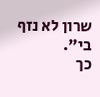שרון לא נזף בי".
כך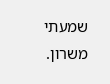שמעתי משרון.